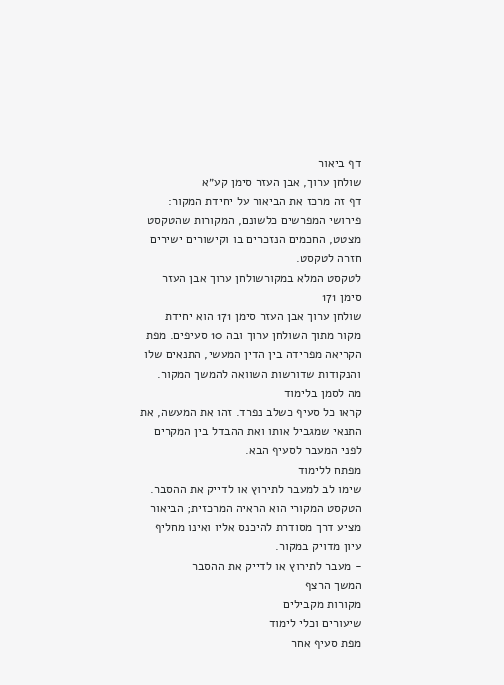דף ביאור
שולחן ערוך, אבן העזר סימן קע״א
דף זה מרכז את הביאור על יחידת המקור: פירושי המפרשים כלשונם, המקורות שהטקסט מצטט, החכמים הנזכרים בו וקישורים ישירים חזרה לטקסט.
לטקסט המלא במקורשולחן ערוך אבן העזר סימן 171
שולחן ערוך אבן העזר סימן 171 הוא יחידת מקור מתוך השולחן ערוך ובה 10 סעיפים. מפת הקריאה מפרידה בין הדין המעשי, התנאים שלו והנקודות שדורשות השוואה להמשך המקור.
מה לסמן בלימוד
קראו כל סעיף כשלב נפרד. זהו את המעשה, את התנאי שמגביל אותו ואת ההבדל בין המקרים לפני המעבר לסעיף הבא.
מפתח ללימוד
שימו לב למעבר לתירוץ או לדייק את ההסבר. הטקסט המקורי הוא הראיה המרכזית; הביאור מציע דרך מסודרת להיכנס אליו ואינו מחליף עיון מדויק במקור.
- מעבר לתירוץ או לדייק את ההסבר
המשך הרצף
מקורות מקבילים
שיעורים וכלי לימוד
מפת סעיף אחר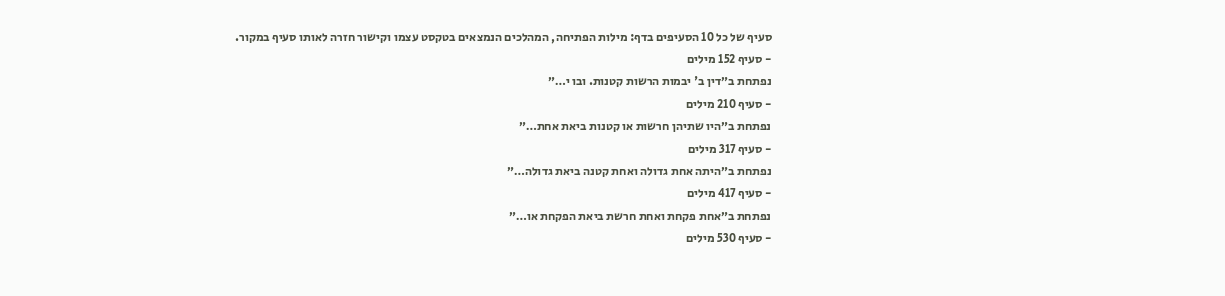סעיף של כל 10 הסעיפים בדף: מילות הפתיחה, המהלכים הנמצאים בטקסט עצמו וקישור חזרה לאותו סעיף במקור.
- סעיף 152 מילים
נפתחת ב״דין ב' יבמות הרשות קטנות. ובו י…״
- סעיף 210 מילים
נפתחת ב״היו שתיהן חרשות או קטנות ביאת אחת…״
- סעיף 317 מילים
נפתחת ב״היתה אחת גדולה ואחת קטנה ביאת גדולה…״
- סעיף 417 מילים
נפתחת ב״אחת פקחת ואחת חרשת ביאת הפקחת או…״
- סעיף 530 מילים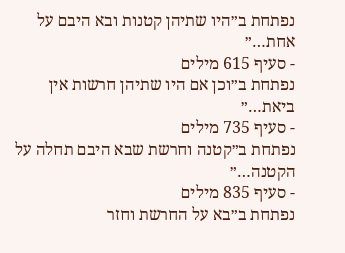נפתחת ב״היו שתיהן קטנות ובא היבם על אחת…״
- סעיף 615 מילים
נפתחת ב״וכן אם היו שתיהן חרשות אין ביאת…״
- סעיף 735 מילים
נפתחת ב״קטנה וחרשת שבא היבם תחלה על הקטנה…״
- סעיף 835 מילים
נפתחת ב״בא על החרשת וחזר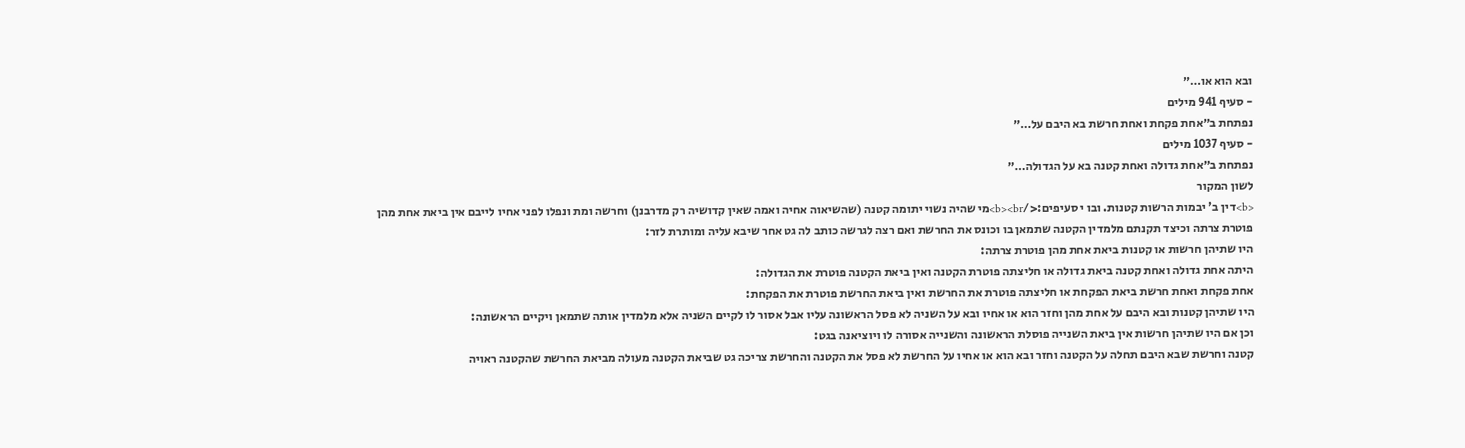ובא הוא או…״
- סעיף 941 מילים
נפתחת ב״אחת פקחת ואחת חרשת בא היבם על…״
- סעיף 1037 מילים
נפתחת ב״אחת גדולה ואחת קטנה בא על הגדולה…״
לשון המקור
<b>דין ב' יבמות הרשות קטנות. ובו י סעיפים:</b><br>מי שהיה נשוי יתומה קטנה (שהשיאוה אחיה ואמה שאין קדושיה רק מדרבנן) וחרשה ומת ונפלו לפני אחיו לייבם אין ביאת אחת מהן פוטרת צרתה וכיצד תקנתם מלמדין הקטנה שתמאן בו וכונס את החרשת ואם רצה לגרשה כותב לה גט אחר שיבא עליה ומותרת לזר:
היו שתיהן חרשות או קטנות ביאת אחת מהן פוטרת צרתה:
היתה אחת גדולה ואחת קטנה ביאת גדולה או חליצתה פוטרת הקטנה ואין ביאת הקטנה פוטרת את הגדולה:
אחת פקחת ואחת חרשת ביאת הפקחת או חליצתה פוטרת את החרשת ואין ביאת החרשת פוטרת את הפקחת:
היו שתיהן קטנות ובא היבם על אחת מהן וחזר הוא או אחיו ובא על השניה לא פסל הראשונה עליו אבל אסור לו לקיים השניה אלא מלמדין אותה שתמאן ויקיים הראשונה:
וכן אם היו שתיהן חרשות אין ביאת השנייה פוסלת הראשונה והשנייה אסורה לו ויוציאנה בגט:
קטנה וחרשת שבא היבם תחלה על הקטנה וחזר ובא הוא או אחיו על החרשת לא פסל את הקטנה והחרשת צריכה גט שביאת הקטנה מעולה מביאת החרשת שהקטנה ראויה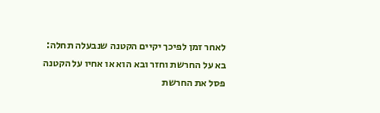לאחר זמן לפיכך יקיים הקטנה שנבעלה תחלה:
בא על החרשת וחזר ובא הוא או אחיו על הקטנה פסל את החרשת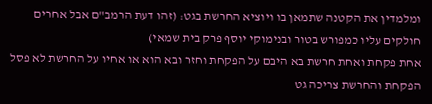ומלמדין את הקטנה שתמאן בו ויוציא החרשת בגט: (זהו דעת הרמב"ם אבל אחרים חולקים עליו כמפורש בטור ובנימוקי יוסף פרק בית שמאי)
אחת פקחת ואחת חרשת בא היבם על הפקחת וחזר ובא הוא או אחיו על החרשת לא פסל הפקחת והחרשת צריכה גט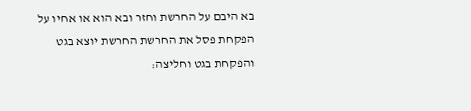בא היבם על החרשת וחזר ובא הוא או אחיו על הפקחת פסל את החרשת החרשת יוצא בגט והפקחת בגט וחליצה: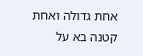אחת גדולה ואחת קטנה בא על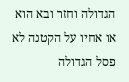הגדולה וחזר ובא הוא או אחיו על הקטנה לא פסל הגדולה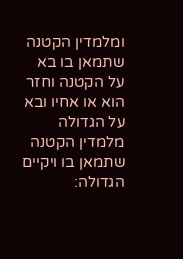ומלמדין הקטנה שתמאן בו בא על הקטנה וחזר הוא או אחיו ובא על הגדולה מלמדין הקטנה שתמאן בו ויקיים הגדולה: